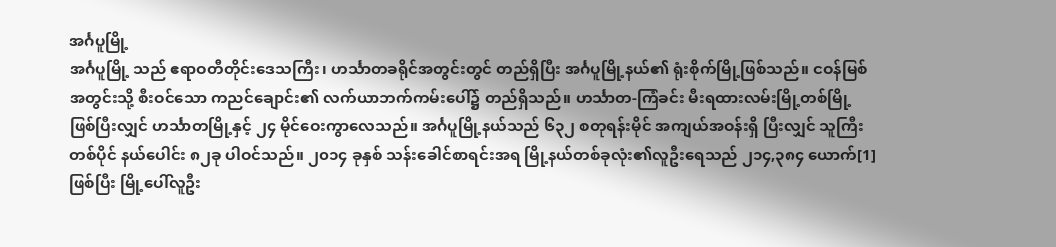အင်္ဂပူမြို့
အင်္ဂပူမြို့ သည် ဧရာဝတီတိုင်းဒေသကြီး၊ ဟင်္သာတခရိုင်အတွင်းတွင် တည်ရှိပြီး အင်္ဂပူမြို့နယ်၏ ရုံးစိုက်မြို့ဖြစ်သည်။ ငဝန်မြစ်အတွင်းသို့ စီးဝင်သော ကညင်ချောင်း၏ လက်ယာဘက်ကမ်းပေါ်၌ တည်ရှိသည်။ ဟင်္သာတ-ကြံခင်း မီးရထားလမ်းမြို့တစ်မြို့ ဖြစ်ပြီးလျှင် ဟင်္သာတမြို့နှင့် ၂၄ မိုင်ဝေးကွာလေသည်။ အင်္ဂပူမြို့နယ်သည် ၆၃၂ စတုရန်းမိုင် အကျယ်အဝန်းရှိ ပြီးလျှင် သူကြီးတစ်ပိုင် နယ်ပေါင်း ၈၂ခု ပါဝင်သည်။ ၂၀၁၄ ခုနှစ် သန်းခေါင်စာရင်းအရ မြို့နယ်တစ်ခုလုံး၏လူဦးရေသည် ၂၁၄,၃၈၄ ယောက်[1] ဖြစ်ပြီး မြို့ပေါ်လူဦး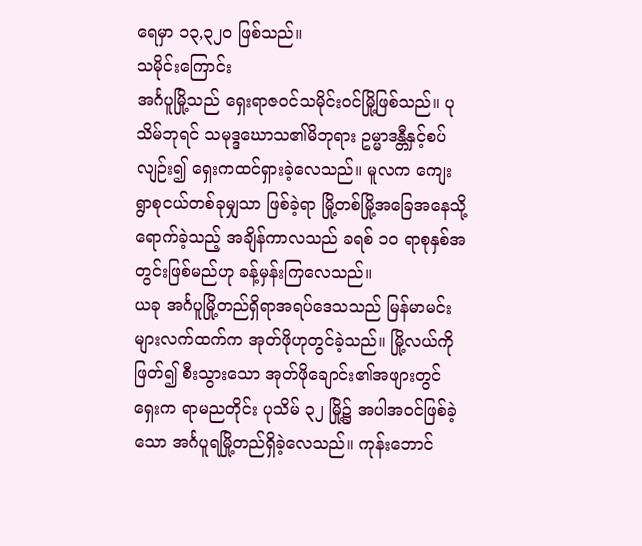ရေမှာ ၁၃,၃၂၀ ဖြစ်သည်။
သမိုင်းကြောင်း
အင်္ဂပူမြို့သည် ရှေးရာဇဝင်သမိုင်းဝင်မြို့ဖြစ်သည်။ ပုသိမ်ဘုရင် သမုဒ္ဒဃောသ၏မိဘုရား ဥမ္မာဒန္တီနှင့်စပ်လျဉ်း၍ ရှေးကထင်ရှားခဲ့လေသည်။ မူလက ကျေးရွာစုငယ်တစ်ခုမျှသာ ဖြစ်ခဲ့ရာ မြို့တစ်မြို့အခြေအနေသို့ ရောက်ခဲ့သည့် အချိန်ကာလသည် ခရစ် ၁ဝ ရာစုနှစ်အတွင်းဖြစ်မည်ဟု ခန့်မှန်းကြလေသည်။
ယခု အင်္ဂပူမြို့တည်ရှိရာအရပ်ဒေသသည် မြန်မာမင်းများလက်ထက်က အုတ်ဖိုဟုတွင်ခဲ့သည်။ မြို့လယ်ကိုဖြတ်၍ စီးသွားသော အုတ်ဖိုချောင်း၏အဖျားတွင် ရှေးက ရာမညတိုင်း ပုသိမ် ၃၂ မြို့၌ အပါအဝင်ဖြစ်ခဲ့သော အင်္ဂပူရမြို့တည်ရှိခဲ့လေသည်။ ကုန်းဘောင်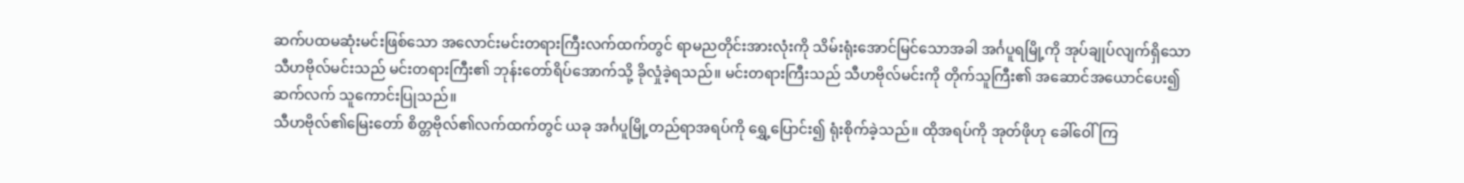ဆက်ပထမဆုံးမင်းဖြစ်သော အလောင်းမင်းတရားကြီးလက်ထက်တွင် ရာမညတိုင်းအားလုံးကို သိမ်းရုံးအောင်မြင်သောအခါ အင်္ဂပူရမြို့ကို အုပ်ချုပ်လျက်ရှိသော သီဟဗိုလ်မင်းသည် မင်းတရားကြီး၏ ဘုန်းတော်ရိပ်အောက်သို့ ခိုလှုံခဲ့ရသည်။ မင်းတရားကြီးသည် သီဟဗိုလ်မင်းကို တိုက်သူကြီး၏ အဆောင်အယောင်ပေး၍ ဆက်လက် သူကောင်းပြုသည်။
သီဟဗိုလ်၏မြေးတော် စိတ္တဗိုလ်၏လက်ထက်တွင် ယခု အင်္ဂပူမြို့တည်ရာအရပ်ကို ရွှေ့ပြောင်း၍ ရုံးစိုက်ခဲ့သည်။ ထိုအရပ်ကို အုတ်ဖိုဟု ခေါ်ဝေါ်ကြ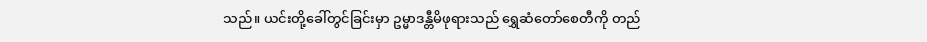သည်။ ယင်းတို့ခေါ်တွင်ခြင်းမှာ ဥမ္မာဒန္တီမိဖုရားသည် ရွှေဆံတော်စေတီကို တည်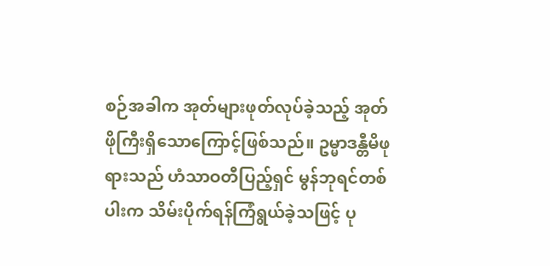စဉ်အခါက အုတ်များဖုတ်လုပ်ခဲ့သည့် အုတ်ဖိုကြီးရှိသောကြောင့်ဖြစ်သည်။ ဥမ္မာဒန္တီမိဖုရားသည် ဟံသာဝတီပြည့်ရှင် မွန်ဘုရင်တစ်ပါးက သိမ်းပိုက်ရန်ကြံရွယ်ခဲ့သဖြင့် ပု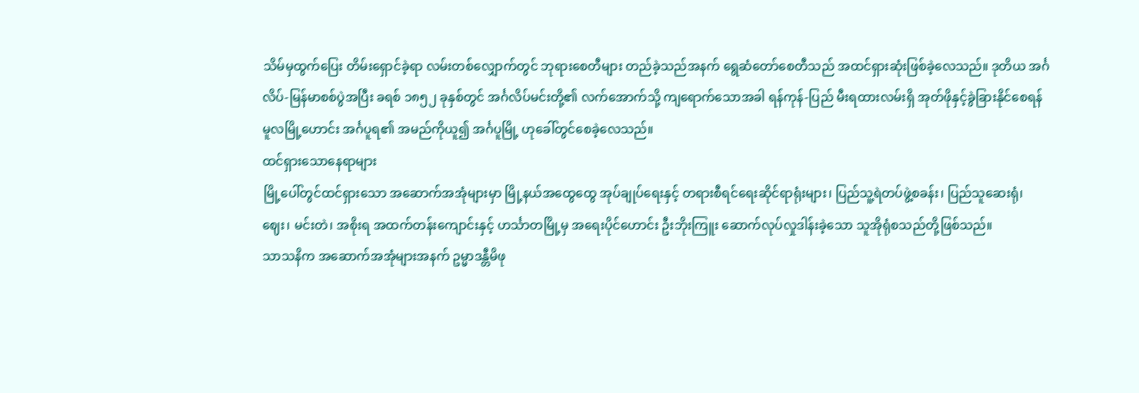သိမ်မှထွက်ပြေး တိမ်းရှောင်ခဲ့ရာ လမ်းတစ်လျှောက်တွင် ဘုရားစေတီများ တည်ခဲ့သည်အနက် ရွေဆံတော်စေတီသည် အထင်ရှားဆုံးဖြစ်ခဲ့လေသည်။ ဒုတိယ အင်္ဂလိပ်-မြန်မာစစ်ပွဲအပြီး ခရစ် ၁၈၅၂ ခုနှစ်တွင် အင်္ဂလိပ်မင်းတို့၏ လက်အောက်သို့ ကျရောက်သောအခါ ရန်ကုန်-ပြည် မီးရထားလမ်းရှိ အုတ်ဖိုနှင့်ခွဲခြားနိုင်စေရန် မူလမြို့ဟောင်း အင်္ဂပူရ၏ အမည်ကိုယူ၍ အင်္ဂပူမြို့ ဟုခေါ်တွင်စေခဲ့လေသည်။
ထင်ရှားသောနေရာများ
မြို့ပေါ်တွင်ထင်ရှားသော အဆောက်အအုံများမှာ မြို့နယ်အထွေထွေ အုပ်ချုပ်ရေးနှင့် တရားစီရင်ရေးဆိုင်ရာရုံးများ၊ ပြည်သူ့ရဲတပ်ဖွဲ့စခန်း၊ ပြည်သူဆေးရုံ၊ ဈေး၊ မင်းတဲ၊ အစိုးရ အထက်တန်းကျောင်းနှင့် ဟင်္သာတမြို့မှ အရေးပိုင်ဟောင်း ဦးဘိုးကြူး ဆောက်လုပ်လှုဒါန်းခဲ့သော သူအိုရုံစသည်တို့ဖြစ်သည်။
သာသနိက အဆောက်အအုံများအနက် ဥမ္မာဒန္တီမိဖု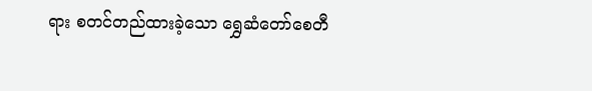ရား စတင်တည်ထားခဲ့သော ရွှေဆံတော်စေတီ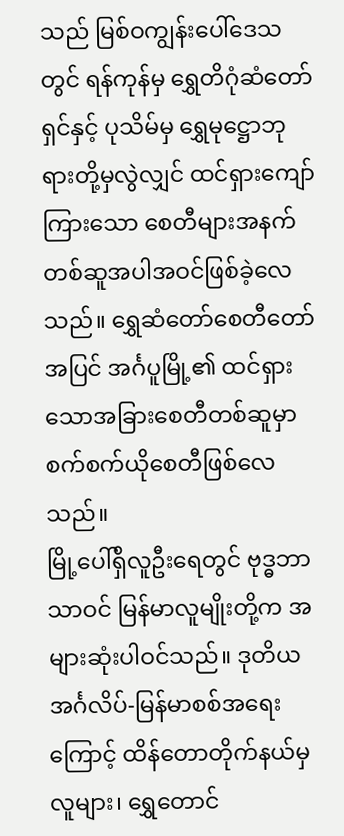သည် မြစ်ဝကျွန်းပေါ်ဒေသတွင် ရန်ကုန်မှ ရွှေတိဂုံဆံတော်ရှင်နှင့် ပုသိမ်မှ ရွှေမုဋ္ဌောဘုရားတို့မှလွဲလျှင် ထင်ရှားကျော်ကြားသော စေတီများအနက် တစ်ဆူအပါအဝင်ဖြစ်ခဲ့လေသည်။ ရွှေဆံတော်စေတီတော်အပြင် အင်္ဂပူမြို့၏ ထင်ရှားသောအခြားစေတီတစ်ဆူမှာ စက်စက်ယိုစေတီဖြစ်လေသည်။
မြို့ပေါ်ရှိလူဦးရေတွင် ဗုဒ္ဓဘာသာဝင် မြန်မာလူမျိုးတို့က အများဆုံးပါဝင်သည်။ ဒုတိယ အင်္ဂလိပ်-မြန်မာစစ်အရေးကြောင့် ထိန်တောတိုက်နယ်မှလူများ၊ ရွှေတောင်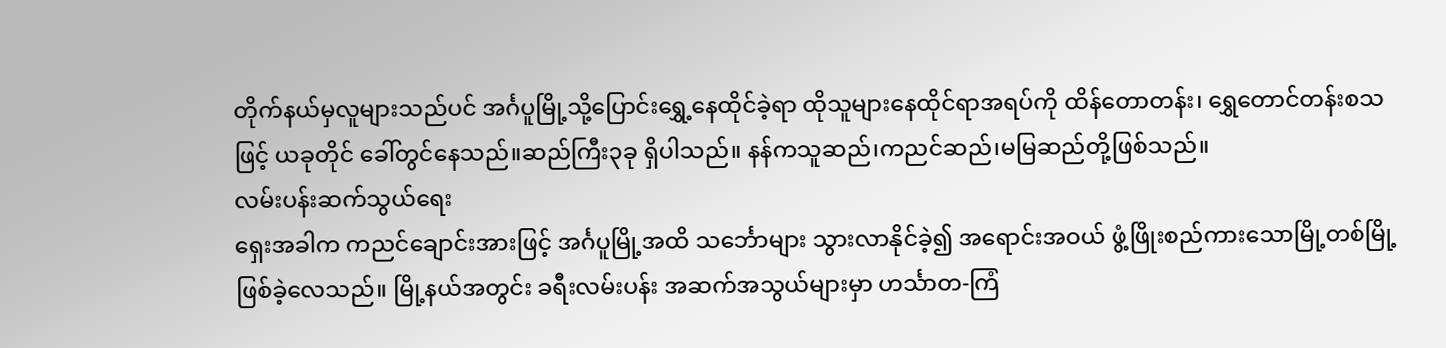တိုက်နယ်မှလူများသည်ပင် အင်္ဂပူမြို့သို့ပြောင်းရွှေ့နေထိုင်ခဲ့ရာ ထိုသူများနေထိုင်ရာအရပ်ကို ထိန်တောတန်း၊ ရွှေတောင်တန်းစသဖြင့် ယခုတိုင် ခေါ်တွင်နေသည်။ဆည်ကြီး၃ခု ရှိပါသည်။ နန်ကသူဆည်၊ကညင်ဆည်၊မမြဆည်တို့ဖြစ်သည်။
လမ်းပန်းဆက်သွယ်ရေး
ရှေးအခါက ကညင်ချောင်းအားဖြင့် အင်္ဂပူမြို့အထိ သင်္ဘောများ သွားလာနိုင်ခဲ့၍ အရောင်းအဝယ် ဖွံ့ဖြိုးစည်ကားသောမြို့တစ်မြို့ဖြစ်ခဲ့လေသည်။ မြို့နယ်အတွင်း ခရီးလမ်းပန်း အဆက်အသွယ်များမှာ ဟင်္သာတ-ကြံ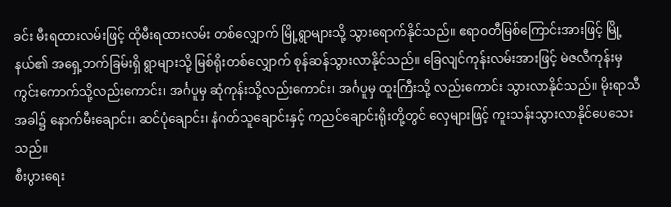ခင်း မီးရထားလမ်းဖြင့် ထိုမီးရထားလမ်း တစ်လျှောက် မြို့ရွာများသို့ သွားရောက်နိုင်သည်။ ဧရာဝတီမြစ်ကြောင်းအားဖြင့် မြို့နယ်၏ အရှေ့ဘက်ခြမ်းရှိ ရွာများသို့ မြစ်ရိုးတစ်လျှောက် စုန်ဆန်သွားလာနိုင်သည်။ ခြေလျင်ကုန်းလမ်းအားဖြင့် မဲဇလီကုန်းမှ ကွင်းကောက်သို့လည်းကောင်း၊ အင်္ဂပူမှ ဆုံကုန်းသို့လည်းကောင်း၊ အင်္ဂပူမှ ထူးကြီးသို့ လည်းကောင်း သွားလာနိုင်သည်။ မိုးရာသီအခါ၌ နောက်မီးချောင်း၊ ဆင်ပုံချောင်း၊ နံဂတ်သူချောင်းနှင့် ကညင်ချောင်းရိုးတို့တွင် လှေများဖြင့် ကူးသန်းသွားလာနိုင်ပေသေးသည်။
စီးပွားရေး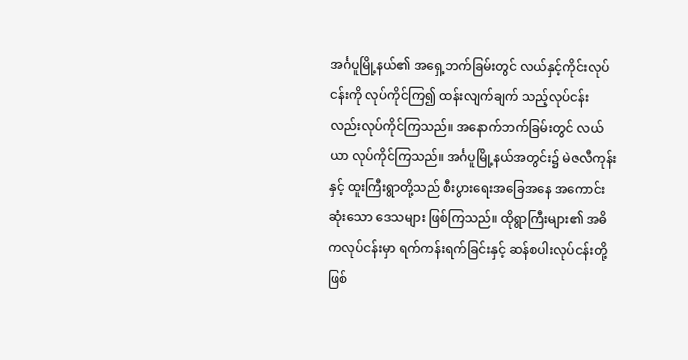အင်္ဂပူမြို့နယ်၏ အရှေ့ဘက်ခြမ်းတွင် လယ်နှင့်ကိုင်းလုပ်ငန်းကို လုပ်ကိုင်ကြ၍ ထန်းလျက်ချက် သည့်လုပ်ငန်းလည်းလုပ်ကိုင်ကြသည်။ အနောက်ဘက်ခြမ်းတွင် လယ်ယာ လုပ်ကိုင်ကြသည်။ အင်္ဂပူမြို့နယ်အတွင်း၌ မဲဇလီကုန်းနှင့် ထူးကြီးရွာတို့သည် စီးပွားရေးအခြေအနေ အကောင်းဆုံးသော ဒေသများ ဖြစ်ကြသည်။ ထိုရွာကြီးများ၏ အဓိကလုပ်ငန်းမှာ ရက်ကန်းရက်ခြင်းနှင့် ဆန်စပါးလုပ်ငန်းတို့ ဖြစ်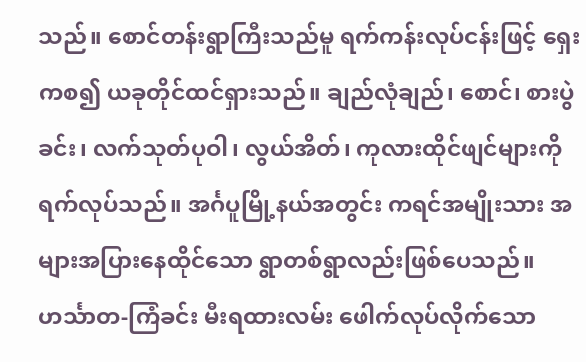သည်။ စောင်တန်းရွာကြီးသည်မူ ရက်ကန်းလုပ်ငန်းဖြင့် ရှေးကစ၍ ယခုတိုင်ထင်ရှားသည်။ ချည်လုံချည်၊ စောင်၊ စားပွဲခင်း၊ လက်သုတ်ပုဝါ၊ လွယ်အိတ်၊ ကုလားထိုင်ဖျင်များကို ရက်လုပ်သည်။ အင်္ဂပူမြို့နယ်အတွင်း ကရင်အမျိုးသား အများအပြားနေထိုင်သော ရွာတစ်ရွာလည်းဖြစ်ပေသည်။
ဟင်္သာတ-ကြံခင်း မီးရထားလမ်း ဖေါက်လုပ်လိုက်သော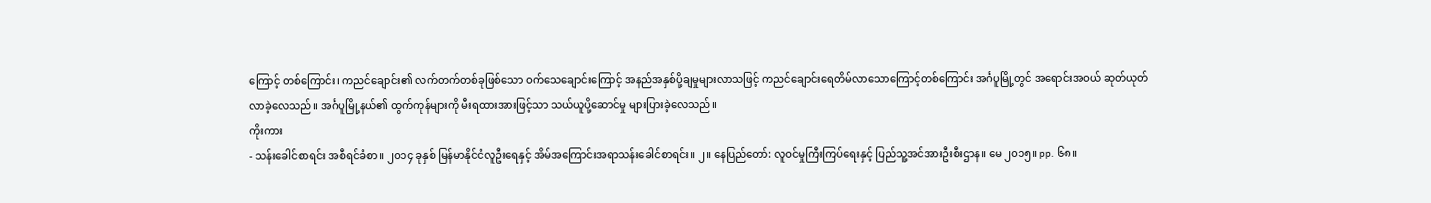ကြောင့် တစ်ကြောင်း၊ ကညင်ချောင်း၏ လက်တက်တစ်ခုဖြစ်သော ဝက်သေချောင်းကြောင့် အနည်အနှစ်ပို့ချမှုများလာသဖြင့် ကညင်ချောင်းရေတိမ်လာသောကြောင့်တစ်ကြောင်း အင်္ဂပူမြို့တွင် အရောင်းအဝယ် ဆုတ်ယုတ်လာခဲ့လေသည်။ အင်္ဂပူမြို့နယ်၏ ထွက်ကုန်များကို မီးရထားအားဖြင့်သာ သယ်ယူပို့ဆောင်မှု များပြားခဲ့လေသည်။
ကိုးကား
- သန်းခေါင်စာရင်း အစီရင်ခံစာ။ ၂၀၁၄ ခုနှစ် မြန်မာနိုင်ငံလူဦးရေနှင့် အိမ်အကြောင်းအရာသန်းခေါင်စာရင်း။ ၂။ နေပြည်တော်: လူဝင်မှုကြီးကြပ်ရေးနှင့် ပြည်သူ့အင်အားဦးစီးဌာန။ မေ ၂၀၁၅။ pp. ၆၈။